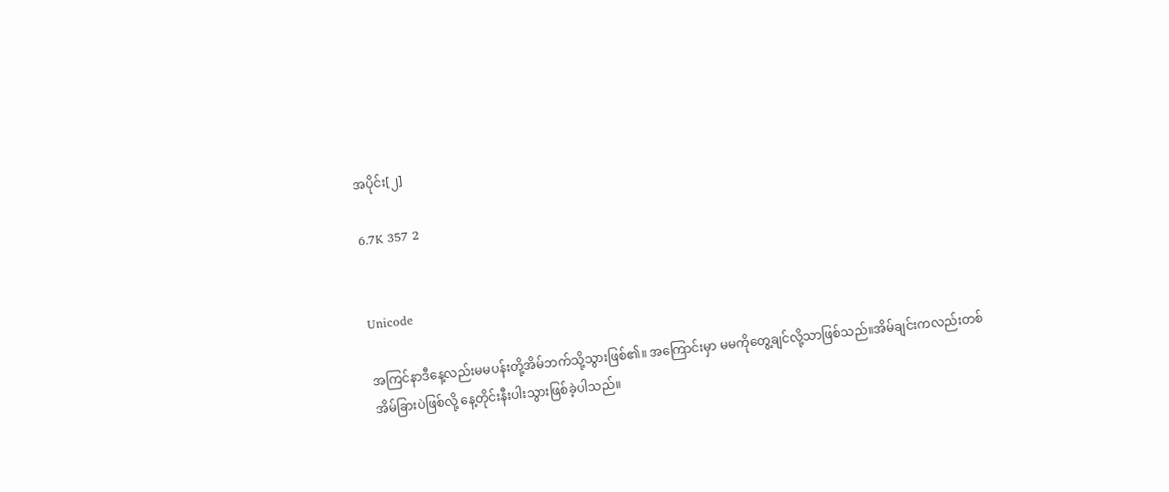အပိုင်း[၂]

6.7K 357 2


Unicode

အကြင်နာဒီနေ့လည်းမမပန်းတို့အိမ်ဘက်သို့သွားဖြစ်၏။ အကြောင်းမှာ မမကိုတွေ့ချင်လို့သာဖြစ်သည်။အိမ်ချင်းကလည်းတစ်အိမ်ခြားပဲဖြစ်လို့ နေ့တိုင်းနီးပါးသွားဖြစ်ခဲ့ပါသည်။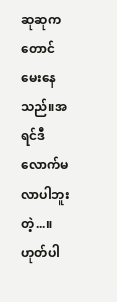ဆုဆုကတောင်မေးနေသည်။အရင်ဒီလောက်မလာပါဘူးတဲ့...။ဟုတ်ပါ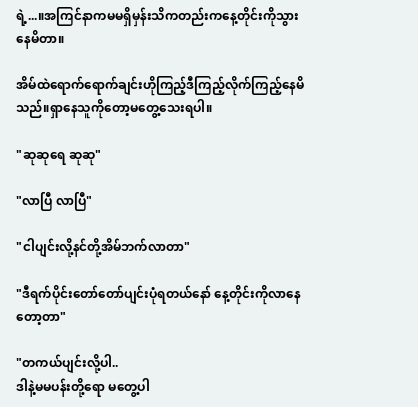ရဲ့...။အကြင်နာကမမ‌ရှိမှန်းသိကတည်းကနေ့တိုင်းကိုသွားနေမိတာ။

အိမ်ထဲရောက်ရောက်ချင်းဟိုကြည့်ဒီကြည့်လိုက်ကြည့်နေမိသည်။ရှာနေသူကိုတော့မတွေ့သေးရပါ။

"ဆုဆုရေ ဆုဆု"

"လာပြီ လာပြီ"

"ငါပျင်းလို့နင်တို့အိမ်ဘက်လာတာ"

"ဒီရက်ပိုင်းတော်တော်ပျင်းပုံရတယ်နော် နေ့တိုင်းကိုလာနေတော့တာ"

"တကယ်ပျင်းလို့ပါ..
ဒါနဲ့မမပန်းတို့ရော မတွေ့ပါ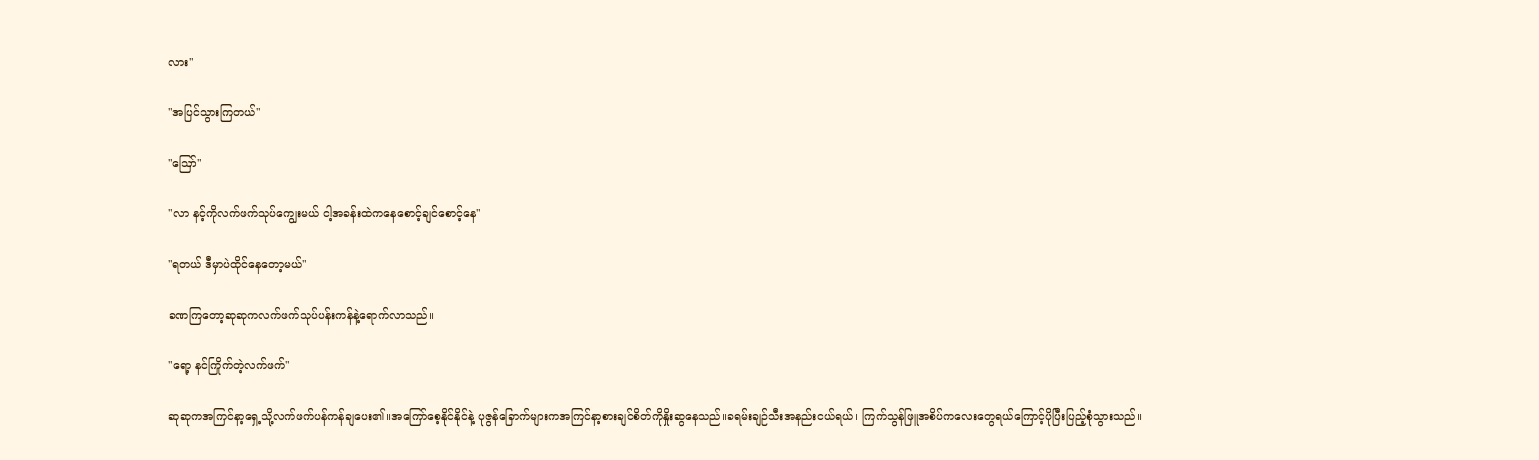လား"

"အပြင်သွားကြတယ်"

"ဪ"

"လာ နင့်ကိုလက်ဖက်သုပ်ကျွေးမယ် ငါ့အခန်းထဲကနေစောင့်ချင်စောင့်နေ"

"ရတယ် ဒီမှာပဲထိုင်နေတော့မယ်"

ခဏကြတော့ဆုဆုကလက်ဖက်သုပ်ပန်းကန်နဲ့ရောက်လာသည်။

"ရော့ နင်ကြိုက်တဲ့လက်ဖက်"

ဆုဆုကအကြင်နာ့ရှေ့သို့လက်ဖက်ပန်ကန်ချပေး၏။အကြော်စေ့နိုင်နိုင်နဲ့ ပုဇွန်ခြောက်များကအကြင်နာ့စားချင်စိတ်ကိုနှိုးဆွနေသည်။ခရမ်းချဉ်သီးအနည်းငယ်ရယ်၊ ကြက်သွန်ဖြူအစိပ်ကလေးတွေရယ်ကြောင့်ပိုပြီးပြည့်စုံသွားသည်။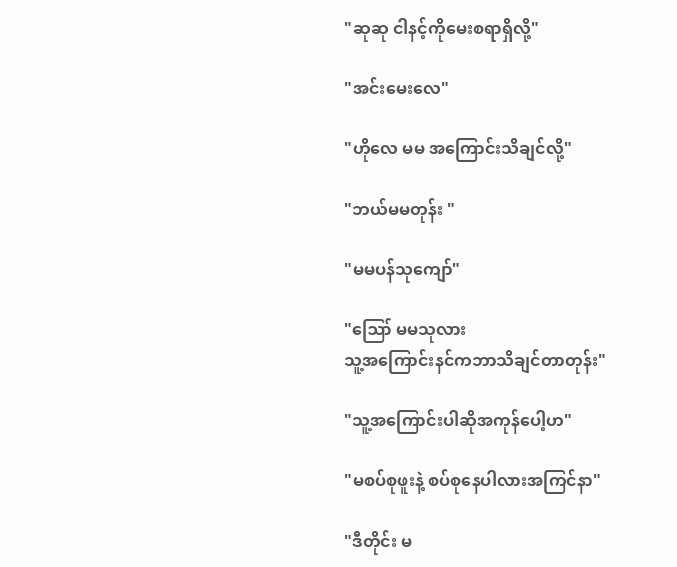"ဆုဆု ငါနင့်ကိုမေးစရာရှိလို့"

"အင်းမေးလေ"

"ဟိုလေ မမ အကြောင်းသိချင်လို့"

"ဘယ်မမတုန်း "

"မမပန်သုကျော်"

"ဪ မမသုလား
သူ့အကြောင်းနင်ကဘာသိချင်တာတုန်း"

"သူ့အကြောင်းပါဆိုအကုန်ပေါ့ဟ"

"မစပ်စုဖူးနဲ့ စပ်စုနေပါလားအကြင်နာ"

"ဒီတိုင်း မ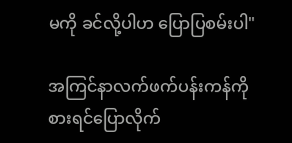မကို ခင်လို့ပါဟ ပြောပြစမ်းပါ"

အကြင်နာလက်ဖက်ပန်းကန်ကိုစားရင်ပြောလိုက်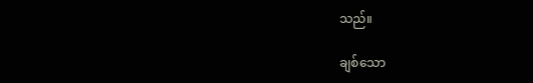သည်။

ချစ်သော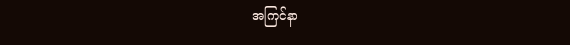အကြင်နာ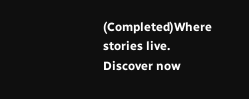(Completed)Where stories live. Discover now